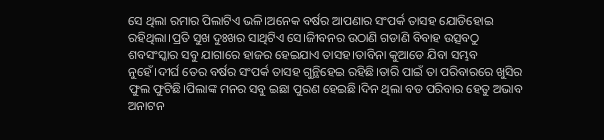ସେ ଥିଲା ରମାର ପିଲାଟିଏ ଭଳି।ଅନେକ ବର୍ଷର ଆପଣାର ସଂପର୍କ ତାସହ ଯୋଡିହୋଇ ରହିଥିଲା।ପ୍ରତି ସୁଖ ଦୁଃଖର ସାଥିଟିଏ ସେ।ଜୀିବନର ଉଠାଣି ଗଡାଣି ବିବାହ ଉତ୍ସବଠୁ ଶବସଂସ୍କାର ସବୁ ଯାଗାରେ ହାଜର ହେଇଯାଏ ତାସହ।ତାବିନା କୁଆଡେ ଯିବା ସମ୍ଭବ ନୁହେଁ।ଦୀର୍ଘ ତେର ବର୍ଷର ସଂପର୍କ ତାସହ ଗୁନ୍ଥିହେଇ ରହିଛି।ତାରି ପାଇଁ ତା ପରିବାରରେ ଖୁସିର ଫୁଲ ଫୁଟିଛି।ପିଲାଙ୍କ ମନର ସବୁ ଇଛା ପୁରଣ ହେଇଛି।ଦିନ ଥିଲା ବଡ ପରିବାର ହେତୁ ଅଭାବ ଅନାଟନ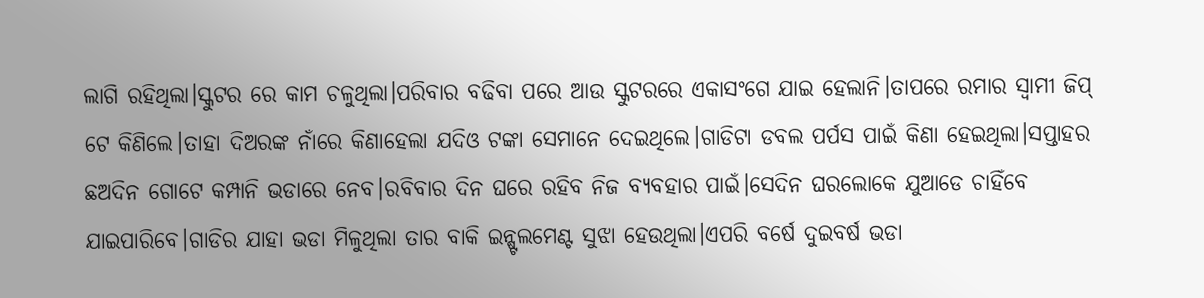ଲାଗି ରହିଥିଲା।ସ୍କୁଟର ରେ କାମ ଚଳୁଥିଲା।ପରିବାର ବଢିବା ପରେ ଆଉ ସ୍କୁଟରରେ ଏକାସଂଗେ ଯାଇ ହେଲାନି।ତାପରେ ରମାର ସ୍ବାମୀ ଜିପ୍ ଟେ କିଣିଲେ।ତାହା ଦିଅରଙ୍କ ନାଁରେ କିଣାହେଲା ଯଦିଓ ଟଙ୍କା ସେମାନେ ଦେଇଥିଲେ।ଗାଡିଟା ଡବଲ ପର୍ପସ ପାଇଁ କିଣା ହେଇଥିଲା।ସପ୍ତାହର ଛଅଦିନ ଗୋଟେ କମ୍ପାନି ଭଡାରେ ନେବ।ରବିବାର ଦିନ ଘରେ ରହିବ ନିଜ ବ୍ୟବହାର ପାଇଁ।ସେଦିନ ଘରଲୋକେ ଯୁଆଡେ ଚାହିଁବେ ଯାଇପାରିବେ।ଗାଡିର ଯାହା ଭଡା ମିଳୁଥିଲା ତାର ବାକି ଇନ୍ଷ୍ଟଲମେଣ୍ଟ ସୁଝା ହେଉଥିଲା।ଏପରି ବର୍ଷେ ଦୁଇବର୍ଷ ଭଡା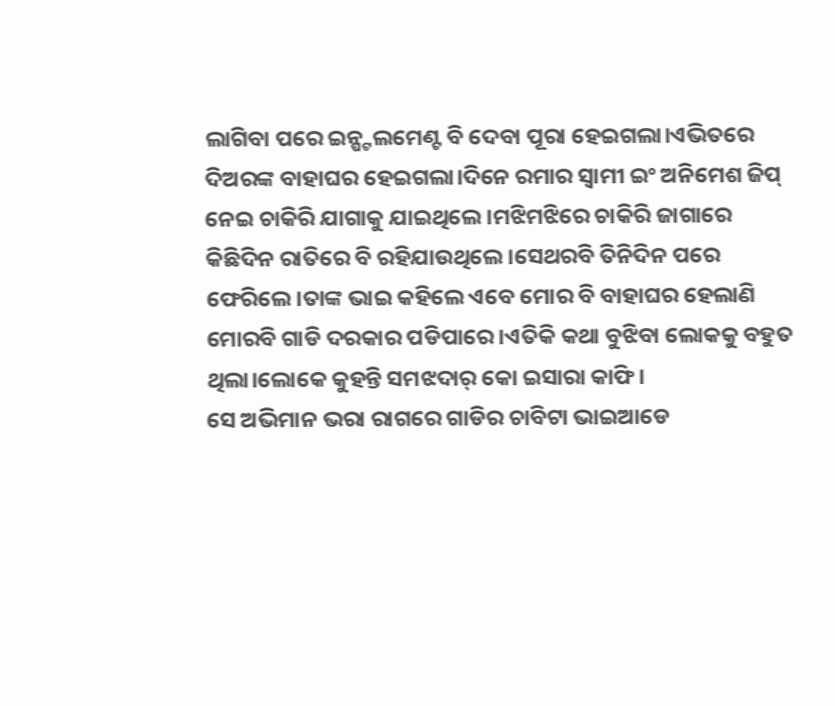ଲାଗିବା ପରେ ଇନ୍ଷ୍ଟଲମେଣ୍ଟ ବି ଦେବା ପୂରା ହେଇଗଲା।ଏଭିତରେ ଦିଅରଙ୍କ ବାହାଘର ହେଇଗଲା।ଦିନେ ରମାର ସ୍ବାମୀ ଇଂ ଅନିମେଶ ଜିପ୍ ନେଇ ଚାକିରି ଯାଗାକୁ ଯାଇଥିଲେ।ମଝିମଝିରେ ଚାକିରି ଜାଗାରେ କିଛିଦିନ ରାତିରେ ବି ରହିଯାଉଥିଲେ।ସେଥରବି ତିନିଦିନ ପରେ ଫେରିଲେ।ତାଙ୍କ ଭାଇ କହିଲେ ଏବେ ମୋର ବି ବାହାଘର ହେଲାଣି ମୋରବି ଗାଡି ଦରକାର ପଡିପାରେ।ଏତିକି କଥା ବୁଝିବା ଲୋକକୁ ବହୁତ ଥିଲା।ଲୋକେ କୁହନ୍ତି ସମଝଦାର୍ କୋ ଇସାରା କାଫି।
ସେ ଅଭିମାନ ଭରା ରାଗରେ ଗାଡିର ଚାବିଟା ଭାଇଆଡେ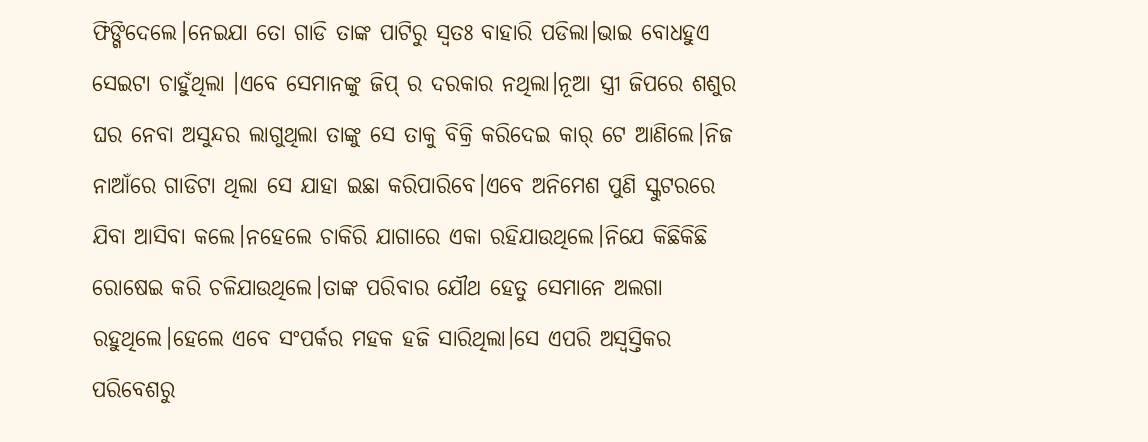ଫିଙ୍ଗିଦେଲେ।ନେଇଯା ତୋ ଗାଡି ତାଙ୍କ ପାଟିରୁ ସ୍ବତଃ ବାହାରି ପଡିଲା।ଭାଇ ବୋଧହୁଏ ସେଇଟା ଚାହୁଁଥିଲା ।ଏବେ ସେମାନଙ୍କୁ ଜିପ୍ ର ଦରକାର ନଥିଲା।ନୂଆ ସ୍ତ୍ରୀ ଜିପରେ ଶଶୁର ଘର ନେବା ଅସୁନ୍ଦର ଲାଗୁଥିଲା ତାଙ୍କୁ ସେ ତାକୁ ବିକ୍ରି କରିଦେଇ କାର୍ ଟେ ଆଣିଲେ।ନିଜ ନାଆଁରେ ଗାଡିଟା ଥିଲା ସେ ଯାହା ଇଛା କରିପାରିବେ।ଏବେ ଅନିମେଶ ପୁଣି ସ୍କୁଟରରେ ଯିବା ଆସିବା କଲେ।ନହେଲେ ଚାକିରି ଯାଗାରେ ଏକା ରହିଯାଉଥିଲେ।ନିଯେ କିଛିକିଛି ରୋଷେଇ କରି ଚଳିଯାଉଥିଲେ।ତାଙ୍କ ପରିବାର ଯୌଥ ହେତୁ ସେମାନେ ଅଲଗା ରହୁଥିଲେ।ହେଲେ ଏବେ ସଂପର୍କର ମହକ ହଜି ସାରିଥିଲା।ସେ ଏପରି ଅସ୍ବସ୍ତିକର ପରିବେଶରୁ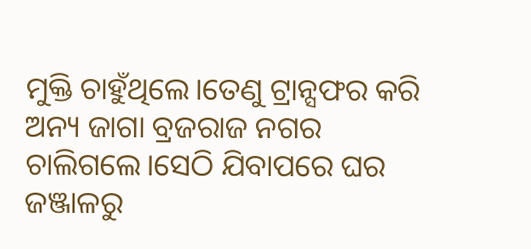ମୁକ୍ତି ଚାହୁଁଥିଲେ।ତେଣୁ ଟ୍ରାନ୍ସଫର କରି ଅନ୍ୟ ଜାଗା ବ୍ରଜରାଜ ନଗର ଚାଲିଗଲେ।ସେଠି ଯିବାପରେ ଘର ଜଞ୍ଜାଳରୁ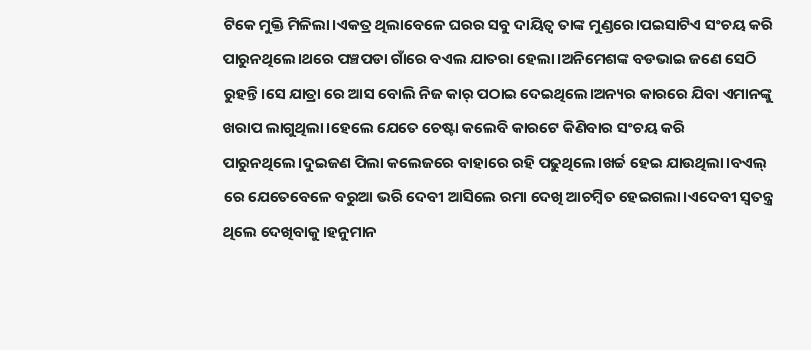ଟିକେ ମୁକ୍ତି ମିଳିଲା।ଏକତ୍ର ଥିଲାବେଳେ ଘରର ସବୁ ଦାୟିତ୍ବ ତାଙ୍କ ମୁଣ୍ଡରେ।ପଇସାଟିଏ ସଂଚୟ କରି ପାରୁନଥିଲେ।ଥରେ ପଞ୍ଚପଡା ଗାଁରେ ବଏଲ ଯାତରା ହେଲା।ଅନିମେଶଙ୍କ ବଡଭାଇ ଜଣେ ସେଠି ରୁହନ୍ତି।ସେ ଯାତ୍ରା ରେ ଆସ ବୋଲି ନିଜ କାର୍ ପଠାଇ ଦେଇଥିଲେ।ଅନ୍ୟର କାରରେ ଯିବା ଏମାନଙ୍କୁ ଖରାପ ଲାଗୁଥିଲା।ହେଲେ ଯେତେ ଚେଷ୍ଟା କଲେବି କାରଟେ କିଣିବାର ସଂଚୟ କରି ପାରୁନଥିଲେ।ଦୁଇଜଣ ପିଲା କଲେଜରେ ବାହାରେ ରହି ପଢୁଥିଲେ।ଖର୍ଚ୍ଚ ହେଇ ଯାଉଥିଲା।ବଏଲ୍ ରେ ଯେତେବେଳେ ବରୁଆ ଭରି ଦେବୀ ଆସିଲେ ରମା ଦେଖି ଆଚମ୍ବିତ ହେଇଗଲା।ଏଦେବୀ ସ୍ବତନ୍ତ୍ର ଥିଲେ ଦେଖିବାକୁ।ହନୁମାନ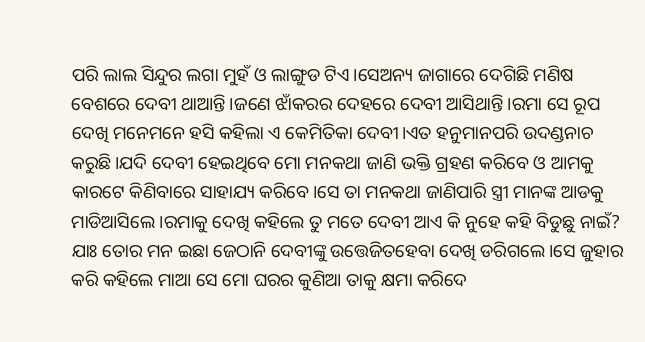ପରି ଲାଲ ସିନ୍ଦୁର ଲଗା ମୁହଁ ଓ ଲାଙ୍ଗୁଡ ଟିଏ।ସେଅନ୍ୟ ଜାଗାରେ ଦେଗିଛି ମଣିଷ ବେଶରେ ଦେବୀ ଥାଆନ୍ତି।ଜଣେ ଝାଁକରର ଦେହରେ ଦେବୀ ଆସିଥାନ୍ତି।ରମା ସେ ରୂପ ଦେଖି ମନେମନେ ହସି କହିଲା ଏ କେମିତିକା ଦେବୀ।ଏତ ହନୁମାନପରି ଉଦଣ୍ଡନାଚ କରୁଛି।ଯଦି ଦେବୀ ହେଇଥିବେ ମୋ ମନକଥା ଜାଣି ଭକ୍ତି ଗ୍ରହଣ କରିବେ ଓ ଆମକୁ କାରଟେ କିଣିବାରେ ସାହାଯ୍ୟ କରିବେ।ସେ ତା ମନକଥା ଜାଣିପାରି ସ୍ତ୍ରୀ ମାନଙ୍କ ଆଡକୁ ମାଡିଆସିଲେ।ରମାକୁ ଦେଖି କହିଲେ ତୁ ମତେ ଦେବୀ ଆଏ କି ନୁହେ କହି ବିଡୁଛୁ ନାଇଁ? ଯାଃ ତୋର ମନ ଇଛା ଜେଠାନି ଦେବୀଙ୍କୁ ଉତ୍ତେଜିତହେବା ଦେଖି ଡରିଗଲେ।ସେ ଜୁହାର କରି କହିଲେ ମାଆ ସେ ମୋ ଘରର କୁଣିଆ ତାକୁ କ୍ଷମା କରିଦେ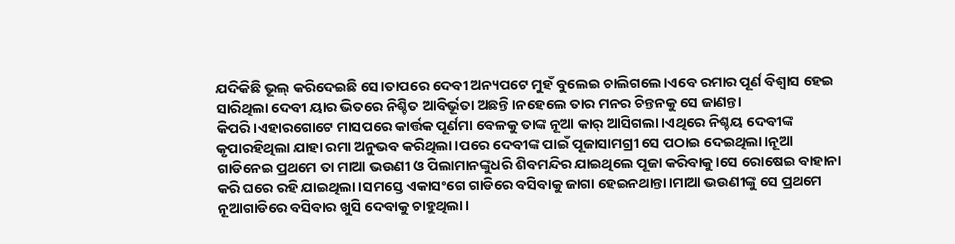ଯଦିକିଛି ଭୂଲ୍ କରିଦେଇଛି ସେ।ତାପରେ ଦେବୀ ଅନ୍ୟପଟେ ମୁହଁ ବୁଲେଇ ଚାଲିଗଲେ।ଏବେ ରମାର ପୂର୍ଣ ବିଶ୍ବାସ ହେଇ ସାରିଥିଲା ଦେବୀ ୟାର ଭିତରେ ନିଶ୍ଚିତ ଆବିର୍ଭୂତା ଅଛନ୍ତି।ନହେଲେ ତାର ମନର ଚିନ୍ତନକୁ ସେ ଜାଣନ୍ତା କିପରି।ଏହାରଗୋଟେ ମାସପରେ କାର୍ତ୍ତକ ପୂର୍ଣମା ବେଳକୁ ତାଙ୍କ ନୂଆ କାର୍ ଆସିଗଲା।ଏଥିରେ ନିଶ୍ଚୟ ଦେବୀଙ୍କ କୃପାରହିଥିଲା ଯାହା ରମା ଅନୁଭବ କରିଥିଲା।ପରେ ଦେବୀଙ୍କ ପାଇଁ ପୂଜାସାମଗ୍ରୀ ସେ ପଠାଇ ଦେଇଥିଲା।ନୂଆ ଗାଡିନେଇ ପ୍ରଥମେ ତା ମାଆ ଭଉଣୀ ଓ ପିଲାମାନଙ୍କୁଧରି ଶିବମନ୍ଦିର ଯାଇଥିଲେ ପୂଜା କରିବାକୁ।ସେ ରୋଷେଇ ବାହାନା କରି ଘରେ ରହି ଯାଇଥିଲା।ସମସ୍ତେ ଏକାସଂଗେ ଗାଡିରେ ବସିବାକୁ ଜାଗା ହେଇନଥାନ୍ତା।ମାଆ ଭଉଣୀଙ୍କୁ ସେ ପ୍ରଥମେ ନୂଆଗାଡିରେ ବସିବାର ଖୁସି ଦେବାକୁ ଚାହୁଥିଲା।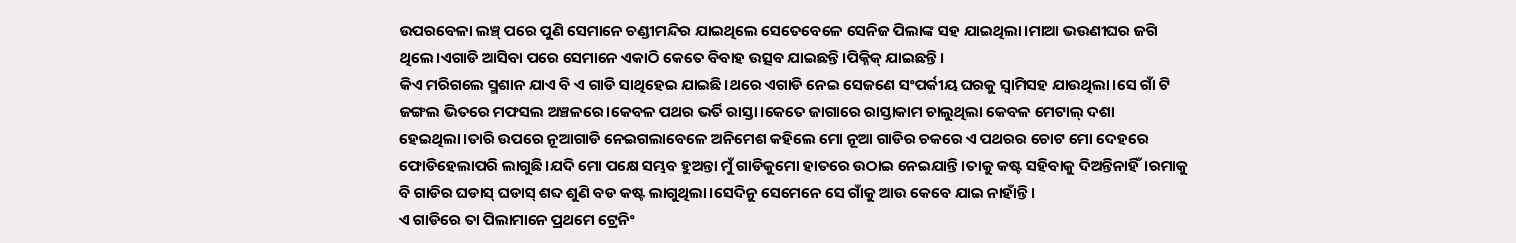ଉପରବେଳା ଲଞ୍ଚ୍ ପରେ ପୁଣି ସେମାନେ ଚଣ୍ଡୀମନ୍ଦିର ଯାଇଥିଲେ ସେତେବେଳେ ସେନିଜ ପିଲାଙ୍କ ସହ ଯାଇଥିଲା।ମାଆ ଭଉଣୀଘର ଜଗି
ଥିଲେ।ଏଗାଡି ଆସିବା ପରେ ସେମାନେ ଏକାଠି କେତେ ବିବାହ ଉତ୍ସବ ଯାଇଛନ୍ତି।ପିକ୍ନିକ୍ ଯାଇଛନ୍ତି।
କିଏ ମରିଗଲେ ସ୍ମଶାନ ଯାଏ ବି ଏ ଗାଡି ସାଥିହେଇ ଯାଇଛି।ଥରେ ଏଗାଡି ନେଇ ସେଜଣେ ସଂପର୍କୀୟ ଘରକୁ ସ୍ବାମିସହ ଯାଉଥିଲା।ସେ ଗାଁ ଟି ଜଙ୍ଗଲ ଭିତରେ ମଫସଲ ଅଞ୍ଚଳରେ।କେବଳ ପଥର ଭର୍ତି ରାସ୍ତା।କେତେ ଜାଗାରେ ରାସ୍ତାକାମ ଚାଲୁଥିଲା କେବଳ ମେଟାଲ୍ ଦଶା ହେଇଥିଲା।ତାରି ଉପରେ ନୂଆଗାଡି ନେଇଗଲାବେଳେ ଅନିମେଶ କହିଲେ ମୋ ନୂଆ ଗାଡିର ଚକରେ ଏ ପଥରର ଚୋଟ ମୋ ଦେହରେ ଫୋଡିହେଲାପରି ଲାଗୁଛି।ଯଦି ମୋ ପକ୍ଷେ ସମ୍ଭବ ହୁଅନ୍ତା ମୁଁ ଗାଡିକୁମୋ ହାତରେ ଉଠାଇ ନେଇଯାନ୍ତି ।ତାକୁ କଷ୍ଟ ସହିବାକୁ ଦିଅନ୍ତିନାହିଁ।ରମାକୁ ବି ଗାଡିର ଘଡାସ୍ ଘଡାସ୍ ଶବ୍ଦ ଶୁଣି ବଡ କଷ୍ଟ ଲାଗୁଥିଲା।ସେଦିନୁ ସେମେନେ ସେ ଗାଁକୁ ଆଉ କେବେ ଯାଇ ନାହାଁନ୍ତି।
ଏ ଗାଡିରେ ତା ପିଲାମାନେ ପ୍ରଥମେ ଟ୍ରେନିଂ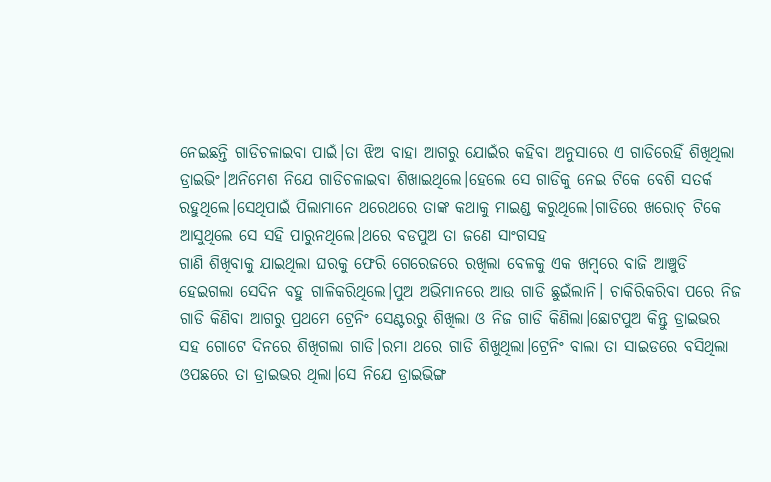ନେଇଛନ୍ତି ଗାଡିଚଳାଇବା ପାଇଁ।ତା ଝିଅ ବାହା ଆଗରୁ ଯୋଇଁର କହିବା ଅନୁସାରେ ଏ ଗାଡିରେହିଁ ଶିଖିଥିଲା ଡ୍ରାଇଭିଂ।ଅନିମେଶ ନିଯେ ଗାଡିଚଳାଇବା ଶିଖାଇଥିଲେ।ହେଲେ ସେ ଗାଡିକୁ ନେଇ ଟିକେ ବେଶି ସତର୍କ ରହୁଥିଲେ।ସେଥିପାଇଁ ପିଲାମାନେ ଥରେଥରେ ତାଙ୍କ କଥାକୁ ମାଇଣ୍ଡ କରୁଥିଲେ।ଗାଡିରେ ଖରୋଚ୍ ଟିକେ ଆସୁଥିଲେ ସେ ସହି ପାରୁନଥିଲେ।ଥରେ ବଡପୁଅ ତା ଜଣେ ସାଂଗସହ
ଗାଣି ଶିଖିବାକୁ ଯାଇଥିଲା ଘରକୁ ଫେରି ଗେରେଜରେ ରଖିଲା ବେଳକୁ ଏକ ଖମ୍ବରେ ବାଜି ଆଞ୍ଚୁଡି ହେଇଗଲା ସେଦିନ ବହୁ ଗାଳିକରିଥିଲେ।ପୁଅ ଅଭିମାନରେ ଆଉ ଗାଡି ଛୁଇଁଲାନି। ଚାକିରିକରିବା ପରେ ନିଜ ଗାଡି କିଣିବା ଆଗରୁ ପ୍ରଥମେ ଟ୍ରେନିଂ ସେଣ୍ଟରରୁ ଶିଖିଲା ଓ ନିଜ ଗାଡି କିଣିଲା।ଛୋଟପୁଅ କିନ୍ତୁ ଡ୍ରାଇଭର ସହ ଗୋଟେ ଦିନରେ ଶିଖିଗଲା ଗାଡି।ରମା ଥରେ ଗାଡି ଶିଖୁଥିଲା।ଟ୍ରେନିଂ ବାଲା ତା ସାଇଡରେ ବସିଥିଲା ଓପଛରେ ତା ଡ୍ରାଇଭର ଥିଲା।ସେ ନିଯେ ଡ୍ରାଇଭିଙ୍ଗ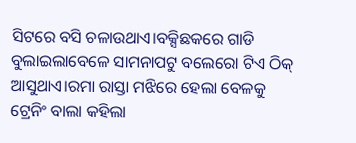ସିଟରେ ବସି ଚଳାଉଥାଏ।ବକ୍ସିଛକରେ ଗାଡି ବୁଲାଇଲାବେଳେ ସାମନାପଟୁ ବଲେରୋ ଟିଏ ଠିକ୍ ଆସୁଥାଏ।ରମା ରାସ୍ତା ମଝିରେ ହେଲା ବେଳକୁ ଟ୍ରେନିଂ ବାଲା କହିଲା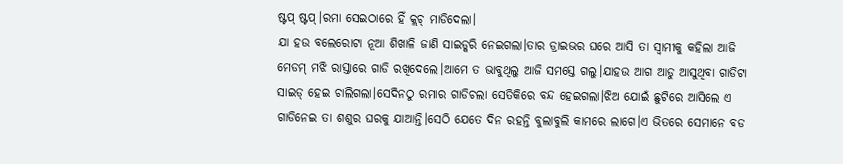ଷ୍ଟପ୍ ଷ୍ଟପ୍।ରମା ସେଇଠାରେ ହିଁ କ୍ଲଚ୍ ମାଡିଦେଲା।
ଯା ହଉ ବଲେରୋଟା ନୂଆ ଶିଖାଳି ଜାଣି ସାଇଡ୍କରି ନେଇଗଲା।ତାର ଡ୍ରାଇଭର ଘରେ ଆସି ତା ସ୍ବାମୀକୁ କହିଲା ଆଜି ମେଡମ୍ ମଝି ରାସ୍ତାରେ ଗାଡି ରଖିଦେଲେ।ଆମେ ତ ଭାବୁଥିଲୁ ଆଜି ସମସ୍ତେ ଗଲୁ।ଯାହଉ ଆଗ ଆଡୁ ଆସୁଥିବା ଗାଡିଟା ସାଇଡ୍ ହେଇ ଚାଲିଗଲା।ସେଦିନଠୁ ରମାର ଗାଡିଚଲା ସେତିକିରେ ବନ୍ଦ ହେଇଗଲା।ଝିଅ ଯୋଇଁ ଛୁଟିରେ ଆସିଲେ ଏ ଗାଡିନେଇ ତା ଶଶୁର ଘରକୁ ଯାଆନ୍ତି।ସେଠି ଯେତେ ଦିନ ରହନ୍ତି ବୁଲାବୁଲି କାମରେ ଲାଗେ।ଏ ଭିତରେ ସେମାନେ ବଡ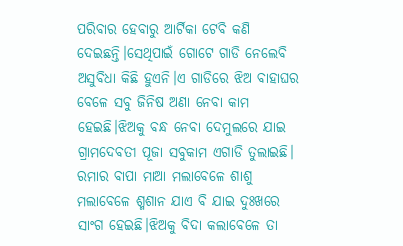ପରିବାର ହେବାରୁ ଆର୍ଟିକା ଟେବି କଣି ଦେଇଛନ୍ତି।ସେଥିପାଇଁ ଗୋଟେ ଗାଡି ନେଲେବି ଅସୁବିଧା କିଛି ହୁଏନି।ଏ ଗାଡିରେ ଝିଅ ବାହାଘର ବେଳେ ସବୁ ଜିନିଷ ଅଣା ନେବା କାମ ହେଇଛି।ଝିଅକୁ ବନ୍ଧ ନେବା ଦେମୁଲରେ ଯାଇ ଗ୍ରାମଦେବତୀ ପୂଜା ସବୁକାମ ଏଗାଡି ତୁଲାଇଛି। ରମାର ବାପା ମାଆ ମଲାବେଳେ ଶାଶୁ ମଲାବେଳେ ଶ୍ମଶାନ ଯାଏ ବି ଯାଇ ଦୁଃଖରେ ସାଂଗ ହେଇଛି।ଝିଅକୁ ବିଦା କଲାବେଳେ ତା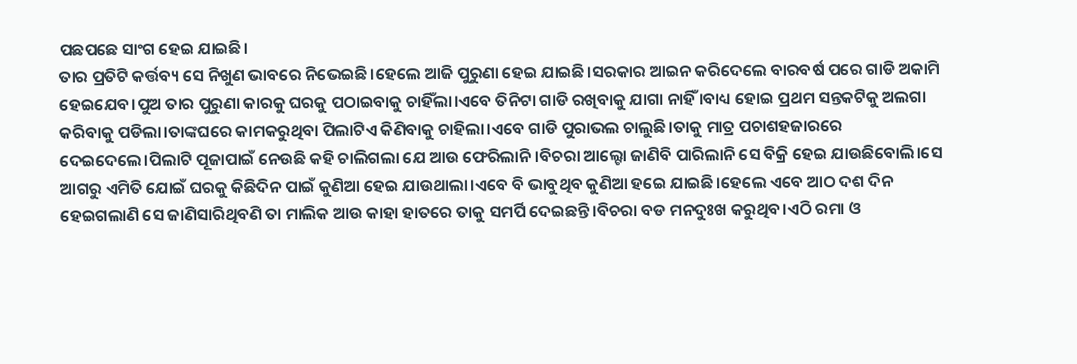ପଛପଛେ ସାଂଗ ହେଇ ଯାଇଛି।
ତାର ପ୍ରତିଟି କର୍ତ୍ତବ୍ୟ ସେ ନିଖୁଣ ଭାବରେ ନିଭେଇଛି।ହେଲେ ଆଜି ପୁରୁଣା ହେଇ ଯାଇଛି।ସରକାର ଆଇନ କରିଦେଲେ ବାରବର୍ଷ ପରେ ଗାଡି ଅକାମି ହେଇଯେବ।ପୁଅ ତାର ପୁରୁଣା କାରକୁ ଘରକୁ ପଠାଇବାକୁ ଚାହିଁଲା।ଏବେ ତିନିଟା ଗାଡି ରଖିବାକୁ ଯାଗା ନାହିଁ ।ବାଧ୍ୟ ହୋଇ ପ୍ରଥମ ସନ୍ତକଟିକୁ ଅଲଗା କରିବାକୁ ପଡିଲା।ତାଙ୍କଘରେ କାମକରୁଥିବା ପିଲାଟିଏ କିଣିବାକୁ ଚାହିଲା।ଏବେ ଗାଡି ପୁରାଭଲ ଚାଲୁଛି।ତାକୁ ମାତ୍ର ପଚାଶହଜାରରେ ଦେଇଦେଲେ।ପିଲାଟି ପୂଜାପାଇଁ ନେଉଛି କହି ଚାଲିଗଲା ଯେ ଆଉ ଫେରିଲାନି।ବିଚରା ଆଲ୍ଟୋ ଜାଣିବି ପାରିଲାନି ସେ ବିକ୍ରି ହେଇ ଯାଉଛିବୋଲି।ସେ ଆଗରୁ ଏମିତି ଯୋଇଁ ଘରକୁ କିଛିଦିନ ପାଇଁ କୁଣିଆ ହେଇ ଯାଉଥାଲା।ଏବେ ବି ଭାବୁଥିବ କୁଣିଆ ହଇେ ଯାଇଛି।ହେଲେ ଏବେ ଆଠ ଦଶ ଦିନ ହେଇଗଲାଣି ସେ ଜାଣିସାରିଥିବଣି ତା ମାଲିକ ଆଉ କାହା ହାତରେ ତାକୁ ସମର୍ପି ଦେଇଛନ୍ତି।ବିଚରା ବଡ ମନଦୁଃଖ କରୁଥିବ।ଏଠି ରମା ଓ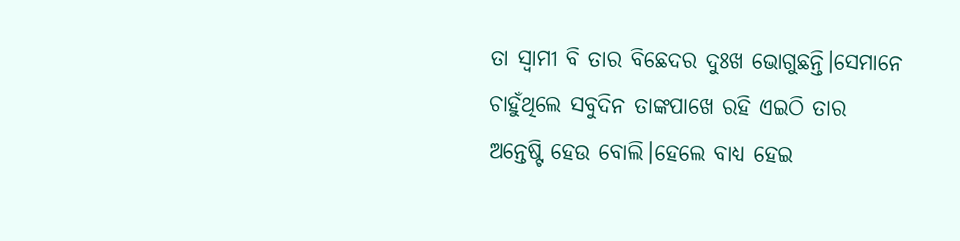ତା ସ୍ବାମୀ ବି ତାର ବିଛେଦର ଦୁଃଖ ଭୋଗୁଛନ୍ତି।ସେମାନେ ଚାହୁଁଥିଲେ ସବୁଦିନ ତାଙ୍କପାଖେ ରହି ଏଇଠି ତାର ଅନ୍ତେଷ୍ଟି ହେଉ ବୋଲି।ହେଲେ ବାଧ୍ୟ ହେଇ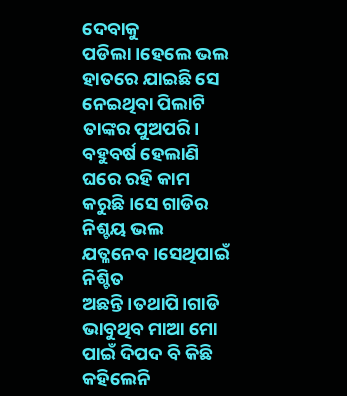ଦେବାକୁ ପଡିଲା।ହେଲେ ଭଲ ହାତରେ ଯାଇଛି ସେ ନେଇଥିବା ପିଲାଟି ତାଙ୍କର ପୁଅପରି। ବହୁବର୍ଷ ହେଲାଣି ଘରେ ରହି କାମ କରୁଛି।ସେ ଗାଡିର ନିଶ୍ଚୟ ଭଲ ଯତ୍ଳନେବ।ସେଥିପାଇଁ ନିଶ୍ଚିତ ଅଛନ୍ତି।ତଥାପି।ଗାଡି ଭାବୁଥିବ ମାଆ ମୋ ପାଇଁ ଦିପଦ ବି କିଛି କହିଲେନି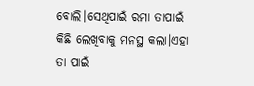ବୋଲି।ସେଥିପାଇଁ ରମା ତାପାଇଁ କିଛି ଲେଖିବାକୁ ମନସ୍ଥ କଲା।ଏହା ତା ପାଇଁ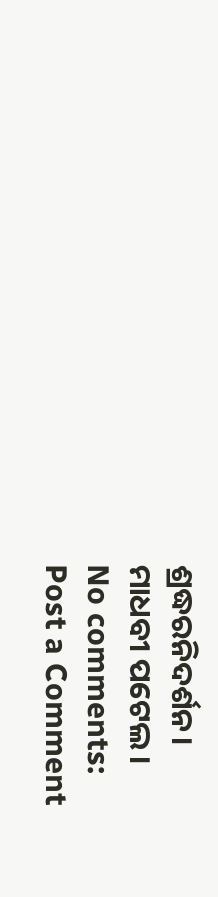ଶ୍ରଦ୍ଧରନିଦର୍ଶନ।
ମାଧବୀ ପଟେଲ।
No comments:
Post a Comment